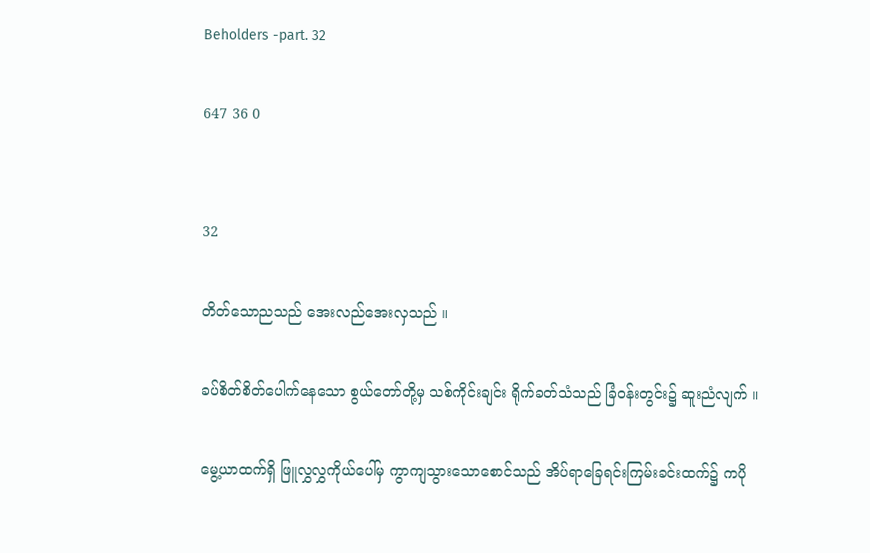Beholders -part. 32

647 36 0


32

တိတ်သောညသည် အေးလည်အေးလှသည် ။

ခပ်စိတ်စိတ်ပေါက်နေသော စွယ်တော်တို့မှ သစ်ကိုင်းချင်း ရိုက်ခတ်သံသည် ခြံဝန်းတွင်း၌ ဆူးညံလျက် ။

မွေ့ယာထက်ရှိ ဖြူလွှလွှကိုယ်ပေါ်မှ ကွာကျသွားသောစောင်သည် အိပ်ရာခြေရင်းကြမ်းခင်းထက်၌ ကပို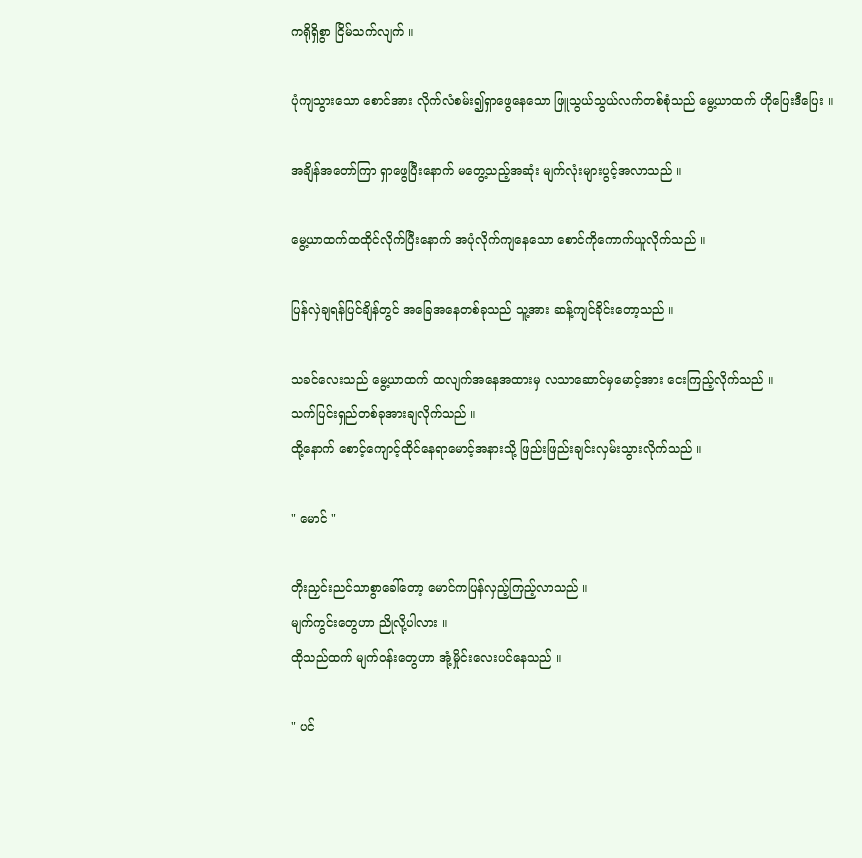ကရိုရှိစွာ ငြိမ်သက်လျက် ။

ပုံကျသွားသော စောင်အား လိုက်လံစမ်း၍ရှာဖွေနေသော ဖြူသွယ်သွယ်လက်တစ်စုံသည် မွေ့ယာထက် ဟိုပြေးဒီပြေး ။

အချိန်အတော်ကြာ ရှာဖွေပြီးနောက် မတွေ့သည့်အဆုံး မျက်လုံးများပွင့်အလာသည် ။

မွေ့ယာထက်ထထိုင်လိုက်ပြီးနောက် အပုံလိုက်ကျနေသော စောင်ကိုကောက်ယူလိုက်သည် ။

ပြန်လှဲချရန်ပြင်ချိန်တွင် အခြေအနေတစ်ခုသည် သူ့အား ဆန့်ကျင်ခိုင်းတော့သည် ။

သခင်လေးသည် မွေ့ယာထက် ထလျက်အနေအထားမှ လသာဆောင်မှမောင့်အား ငေးကြည့်လိုက်သည် ။
သက်ပြင်းရှည်တစ်ခုအားချလိုက်သည် ။
ထို့နောက် စောင့်ကျောင့်ထိုင်နေရာမောင့်အနားသို့ ဖြည်းဖြည်းချင်းလှမ်းသွားလိုက်သည် ။

" မောင် "

တိုးညှင်းညင်သာစွာခေါ်တော့ မောင်ကပြန်လှည့်ကြည့်လာသည် ။
မျက်ကွင်းတွေဟာ ညိုလို့ပါလား ။
ထိုသည်ထက် မျက်ဝန်းတွေဟာ အုံ့မှိုင်းလေးပင်နေသည် ။

" ပင်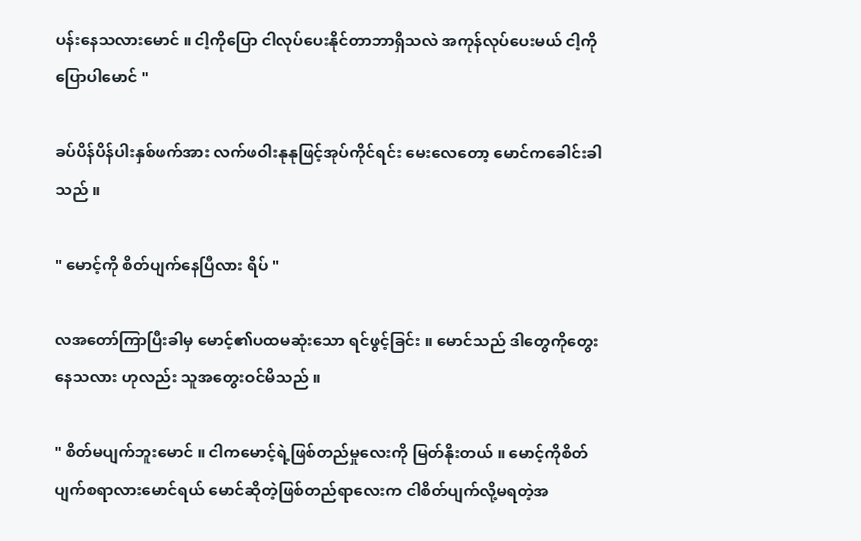ပန်းနေသလားမောင် ။ ငါ့ကိုပြော ငါလုပ်ပေးနိုင်တာဘာရှိသလဲ အကုန်လုပ်ပေးမယ် ငါ့ကိုပြောပါမောင် "

ခပ်ပိန်ပိန်ပါးနှစ်ဖက်အား လက်ဖဝါးနုနုဖြင့်အုပ်ကိုင်ရင်း မေးလေတော့ မောင်ကခေါင်းခါသည် ။

" မောင့်ကို စိတ်ပျက်နေပြီလား ရိပ် "

လအတော်ကြာပြီးခါမှ မောင့်၏ပထမဆုံးသော ရင်ဖွင့်ခြင်း ။ မောင်သည် ဒါတွေကိုတွေးနေသလား ဟုလည်း သူအတွေးဝင်မိသည် ။

" စိတ်မပျက်ဘူးမောင် ။ ငါကမောင့်ရဲ့ဖြစ်တည်မှုလေးကို မြတ်နိုးတယ် ။ မောင့်ကိုစိတ်ပျက်စရာလားမောင်ရယ် မောင်ဆိုတဲ့ဖြစ်တည်ရာလေးက ငါစိတ်ပျက်လို့မရတဲ့အ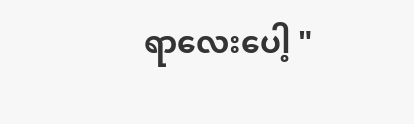ရာလေးပေါ့ "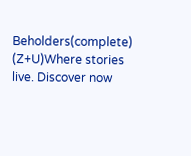Beholders(complete) (Z+U)Where stories live. Discover now